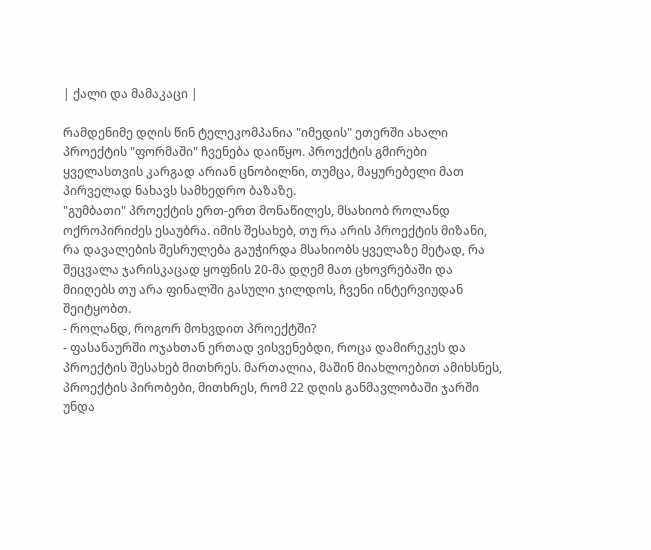| ქალი და მამაკაცი |

რამდენიმე დღის წინ ტელეკომპანია "იმედის" ეთერში ახალი პროექტის "ფორმაში" ჩვენება დაიწყო. პროექტის გმირები ყველასთვის კარგად არიან ცნობილნი, თუმცა, მაყურებელი მათ პირველად ნახავს სამხედრო ბაზაზე.
"გუმბათი" პროექტის ერთ-ერთ მონაწილეს, მსახიობ როლანდ ოქროპირიძეს ესაუბრა. იმის შესახებ, თუ რა არის პროექტის მიზანი, რა დავალების შესრულება გაუჭირდა მსახიობს ყველაზე მეტად, რა შეცვალა ჯარისკაცად ყოფნის 20-მა დღემ მათ ცხოვრებაში და მიიღებს თუ არა ფინალში გასული ჯილდოს, ჩვენი ინტერვიუდან შეიტყობთ.
- როლანდ, როგორ მოხვდით პროექტში?
- ფასანაურში ოჯახთან ერთად ვისვენებდი, როცა დამირეკეს და პროექტის შესახებ მითხრეს. მართალია, მაშინ მიახლოებით ამიხსნეს, პროექტის პირობები, მითხრეს, რომ 22 დღის განმავლობაში ჯარში უნდა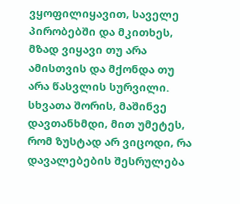ვყოფილიყავით, საველე პირობებში და მკითხეს, მზად ვიყავი თუ არა ამისთვის და მქონდა თუ არა წასვლის სურვილი. სხვათა შორის, მაშინვე დავთანხმდი, მით უმეტეს, რომ ზუსტად არ ვიცოდი, რა დავალებების შესრულება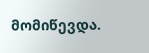მომიწევდა.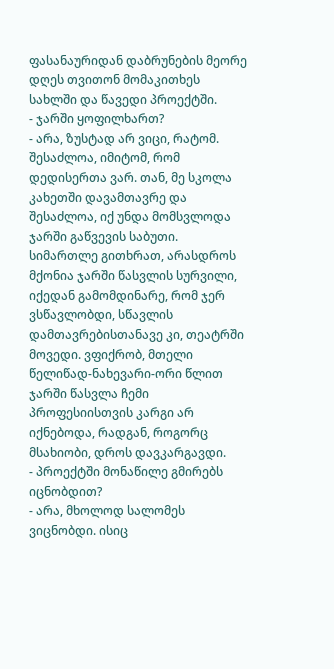ფასანაურიდან დაბრუნების მეორე დღეს თვითონ მომაკითხეს სახლში და წავედი პროექტში.
- ჯარში ყოფილხართ?
- არა, ზუსტად არ ვიცი, რატომ. შესაძლოა, იმიტომ, რომ დედისერთა ვარ. თან, მე სკოლა კახეთში დავამთავრე და შესაძლოა, იქ უნდა მომსვლოდა ჯარში გაწვევის საბუთი. სიმართლე გითხრათ, არასდროს მქონია ჯარში წასვლის სურვილი, იქედან გამომდინარე, რომ ჯერ ვსწავლობდი, სწავლის დამთავრებისთანავე კი, თეატრში მოვედი. ვფიქრობ, მთელი წელიწად-ნახევარი-ორი წლით ჯარში წასვლა ჩემი პროფესიისთვის კარგი არ იქნებოდა, რადგან, როგორც მსახიობი, დროს დავკარგავდი.
- პროექტში მონაწილე გმირებს იცნობდით?
- არა, მხოლოდ სალომეს ვიცნობდი. ისიც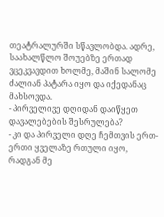თეატრალურში სწავლობდა. ადრე, საახალწლო შოუებზე ერთად ვცეკვავდით ხოლმე, მაშინ სალომე ძალიან პატარა იყო და იქედანაც მახსოვდა.
- პირველივე დღიდან დაიწყეთ დავალებების შესრულება?
- კი და პირველი დღე ჩემთვის ერთ-ერთი ყველაზე რთული იყო, რადგან მე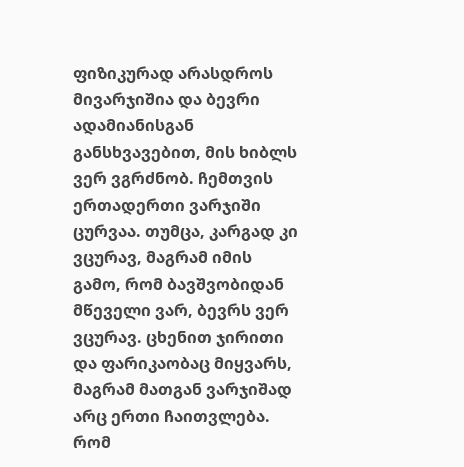ფიზიკურად არასდროს მივარჯიშია და ბევრი ადამიანისგან განსხვავებით, მის ხიბლს ვერ ვგრძნობ. ჩემთვის ერთადერთი ვარჯიში ცურვაა. თუმცა, კარგად კი ვცურავ, მაგრამ იმის გამო, რომ ბავშვობიდან მწეველი ვარ, ბევრს ვერ ვცურავ. ცხენით ჯირითი და ფარიკაობაც მიყვარს, მაგრამ მათგან ვარჯიშად არც ერთი ჩაითვლება. რომ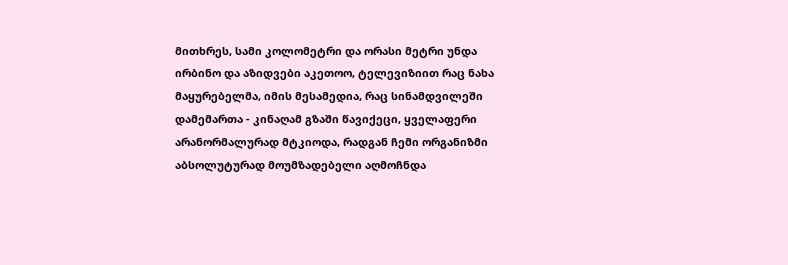მითხრეს, სამი კოლომეტრი და ორასი მეტრი უნდა ირბინო და აზიდვები აკეთოო, ტელევიზიით რაც ნახა მაყურებელმა, იმის მესამედია, რაც სინამდვილეში დამემართა - კინაღამ გზაში წავიქეცი, ყველაფერი არანორმალურად მტკიოდა, რადგან ჩემი ორგანიზმი აბსოლუტურად მოუმზადებელი აღმოჩნდა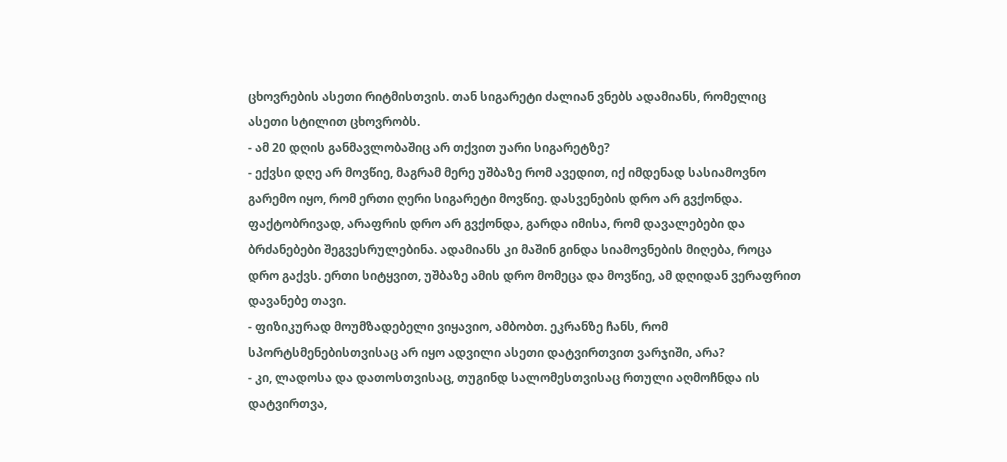ცხოვრების ასეთი რიტმისთვის. თან სიგარეტი ძალიან ვნებს ადამიანს, რომელიც ასეთი სტილით ცხოვრობს.
- ამ 20 დღის განმავლობაშიც არ თქვით უარი სიგარეტზე?
- ექვსი დღე არ მოვწიე, მაგრამ მერე უშბაზე რომ ავედით, იქ იმდენად სასიამოვნო გარემო იყო, რომ ერთი ღერი სიგარეტი მოვწიე. დასვენების დრო არ გვქონდა. ფაქტობრივად, არაფრის დრო არ გვქონდა, გარდა იმისა, რომ დავალებები და ბრძანებები შეგვესრულებინა. ადამიანს კი მაშინ გინდა სიამოვნების მიღება, როცა დრო გაქვს. ერთი სიტყვით, უშბაზე ამის დრო მომეცა და მოვწიე, ამ დღიდან ვერაფრით დავანებე თავი.
- ფიზიკურად მოუმზადებელი ვიყავიო, ამბობთ. ეკრანზე ჩანს, რომ სპორტსმენებისთვისაც არ იყო ადვილი ასეთი დატვირთვით ვარჯიში, არა?
- კი, ლადოსა და დათოსთვისაც, თუგინდ სალომესთვისაც რთული აღმოჩნდა ის დატვირთვა,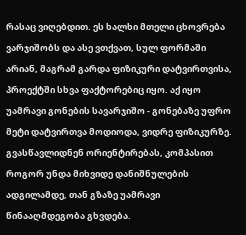რასაც ვიღებდით. ეს ხალხი მთელი ცხოვრება ვარჯიშობს და ასე ვთქვათ, სულ ფორმაში არიან, მაგრამ გარდა ფიზიკური დატვირთვისა, პროექტში სხვა ფაქტორებიც იყო. აქ იყო უამრავი გონების სავარჯიშო - გონებაზე უფრო მეტი დატვირთვა მოდიოდა, ვიდრე ფიზიკურზე. გვასწავლიდნენ ორიენტირებას, კომპასით როგორ უნდა მიხვიდე დანიშნულების ადგილამდე, თან გზაზე უამრავი წინააღმდეგობა გხვდება.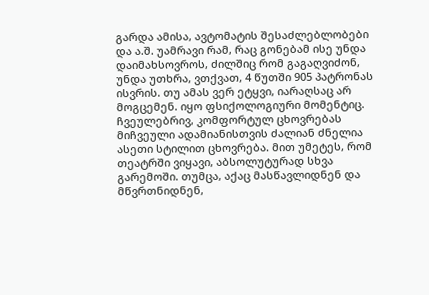გარდა ამისა, ავტომატის შესაძლებლობები და ა.შ. უამრავი რამ, რაც გონებამ ისე უნდა დაიმახსოვროს, ძილშიც რომ გაგაღვიძონ, უნდა უთხრა, ვთქვათ, 4 წუთში 905 პატრონას ისვრის. თუ ამას ვერ ეტყვი, იარაღსაც არ მოგცემენ. იყო ფსიქოლოგიური მომენტიც. ჩვეულებრივ, კომფორტულ ცხოვრებას მიჩვეული ადამიანისთვის ძალიან ძნელია ასეთი სტილით ცხოვრება. მით უმეტეს, რომ თეატრში ვიყავი, აბსოლუტურად სხვა გარემოში. თუმცა, აქაც მასწავლიდნენ და მწვრთნიდნენ,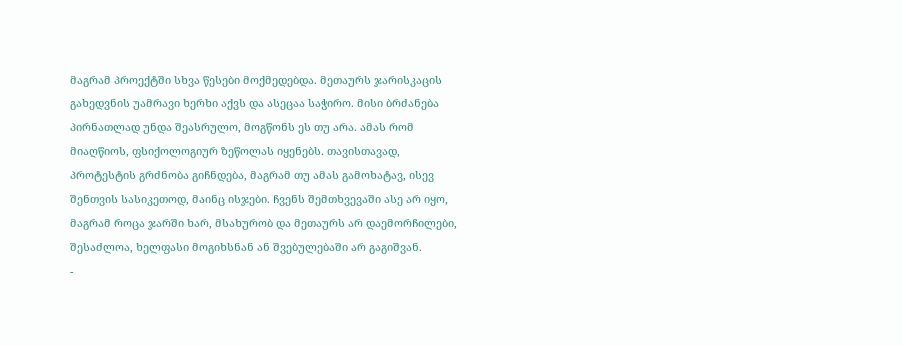მაგრამ პროექტში სხვა წესები მოქმედებდა. მეთაურს ჯარისკაცის გახედვნის უამრავი ხერხი აქვს და ასეცაა საჭირო. მისი ბრძანება პირნათლად უნდა შეასრულო, მოგწონს ეს თუ არა. ამას რომ მიაღწიოს, ფსიქოლოგიურ ზეწოლას იყენებს. თავისთავად, პროტესტის გრძნობა გიჩნდება, მაგრამ თუ ამას გამოხატავ, ისევ შენთვის სასიკეთოდ, მაინც ისჯები. ჩვენს შემთხვევაში ასე არ იყო, მაგრამ როცა ჯარში ხარ, მსახურობ და მეთაურს არ დაემორჩილები, შესაძლოა, ხელფასი მოგიხსნან ან შვებულებაში არ გაგიშვან.
-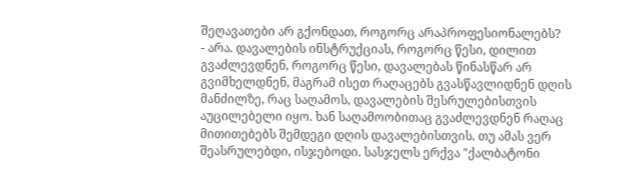შეღავათები არ გქონდათ, როგორც არაპროფესიონალებს?
- არა. დავალების ინსტრუქციას, როგორც წესი, დილით გვაძლევდნენ, როგორც წესი, დავალებას წინასწარ არ გვიმხელდნენ, მაგრამ ისეთ რაღაცებს გვასწავლიდნენ დღის მანძილზე, რაც საღამოს, დავალების შესრულებისთვის აუცილებელი იყო. ხან საღამოობითაც გვაძლევდნენ რაღაც მითითებებს შემდეგი დღის დავალებისთვის. თუ ამას ვერ შეასრულებდი, ისჯებოდი. სასჯელს ერქვა "ქალბატონი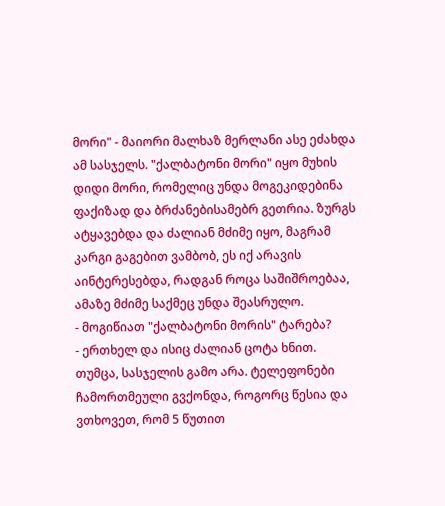მორი" - მაიორი მალხაზ მერლანი ასე ეძახდა ამ სასჯელს. "ქალბატონი მორი" იყო მუხის დიდი მორი, რომელიც უნდა მოგეკიდებინა ფაქიზად და ბრძანებისამებრ გეთრია. ზურგს ატყავებდა და ძალიან მძიმე იყო, მაგრამ კარგი გაგებით ვამბობ, ეს იქ არავის აინტერესებდა, რადგან როცა საშიშროებაა, ამაზე მძიმე საქმეც უნდა შეასრულო.
- მოგიწიათ "ქალბატონი მორის" ტარება?
- ერთხელ და ისიც ძალიან ცოტა ხნით. თუმცა, სასჯელის გამო არა. ტელეფონები ჩამორთმეული გვქონდა, როგორც წესია და ვთხოვეთ, რომ 5 წუთით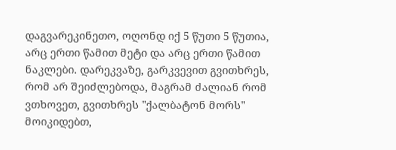დაგვარეკინეთო, ოღონდ იქ 5 წუთი 5 წუთია, არც ერთი წამით მეტი და არც ერთი წამით ნაკლები. დარეკვაზე, გარკვევით გვითხრეს, რომ არ შეიძლებოდა, მაგრამ ძალიან რომ ვთხოვეთ, გვითხრეს "ქალბატონ მორს" მოიკიდებთ,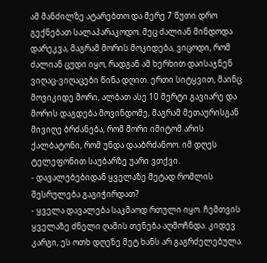ამ მანძილზე ატარებთო და მერე 7 წუთი დრო გექნებათ სალაპარაკოდო. მეც ძალიან მინდოდა დარეკვა, მაგრამ მორის მოკიდება, ვიცოდი, რომ ძალიან ცუდი იყო, რადგან ამ ხერხით დაისაჯნენ ვიღაც-ვიღაცები წინა დღით. ერთი სიტყვით, მაინც მოვიკიდე მორი, ალბათ ასე 10 მერტი გავიარე და მორის დაგდება მოვინდომე, მაგრამ მეთაურისგან მივიღე ბრძანება, რომ მორი იმიტომ არის ქალბატონი, რომ უნდა დააბრძანოო. იმ დღეს ტელეფონით საუბარზე უარი ვთქვი.
- დავალებებიდან ყველაზე მეტად რომლის შესრულება გაგიჭირდათ?
- ყველა დავალება საკმაოდ რთული იყო. ჩემთვის ყველაზე ძნელი ღამის თენება აღმოჩნდა. კიდევ კარგი, ეს ოთხ დღეზე მეტ ხანს არ გაგრძელებულა.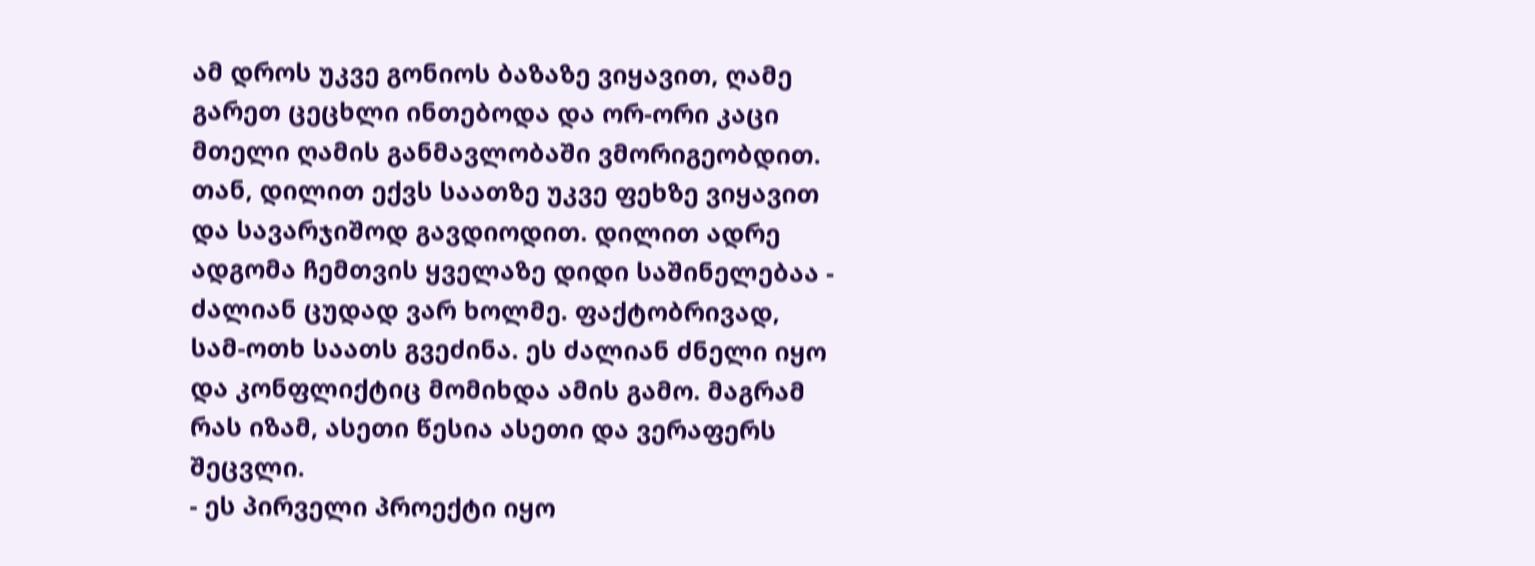ამ დროს უკვე გონიოს ბაზაზე ვიყავით, ღამე გარეთ ცეცხლი ინთებოდა და ორ-ორი კაცი მთელი ღამის განმავლობაში ვმორიგეობდით. თან, დილით ექვს საათზე უკვე ფეხზე ვიყავით და სავარჯიშოდ გავდიოდით. დილით ადრე ადგომა ჩემთვის ყველაზე დიდი საშინელებაა - ძალიან ცუდად ვარ ხოლმე. ფაქტობრივად, სამ-ოთხ საათს გვეძინა. ეს ძალიან ძნელი იყო და კონფლიქტიც მომიხდა ამის გამო. მაგრამ რას იზამ, ასეთი წესია ასეთი და ვერაფერს შეცვლი.
- ეს პირველი პროექტი იყო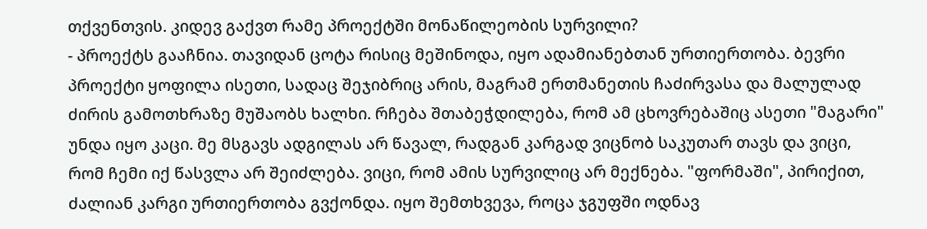თქვენთვის. კიდევ გაქვთ რამე პროექტში მონაწილეობის სურვილი?
- პროექტს გააჩნია. თავიდან ცოტა რისიც მეშინოდა, იყო ადამიანებთან ურთიერთობა. ბევრი პროექტი ყოფილა ისეთი, სადაც შეჯიბრიც არის, მაგრამ ერთმანეთის ჩაძირვასა და მალულად ძირის გამოთხრაზე მუშაობს ხალხი. რჩება შთაბეჭდილება, რომ ამ ცხოვრებაშიც ასეთი "მაგარი" უნდა იყო კაცი. მე მსგავს ადგილას არ წავალ, რადგან კარგად ვიცნობ საკუთარ თავს და ვიცი, რომ ჩემი იქ წასვლა არ შეიძლება. ვიცი, რომ ამის სურვილიც არ მექნება. "ფორმაში", პირიქით, ძალიან კარგი ურთიერთობა გვქონდა. იყო შემთხვევა, როცა ჯგუფში ოდნავ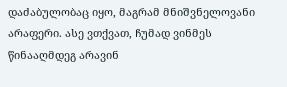დაძაბულობაც იყო, მაგრამ მნიშვნელოვანი არაფერი. ასე ვთქვათ, ჩუმად ვინმეს წინააღმდეგ არავინ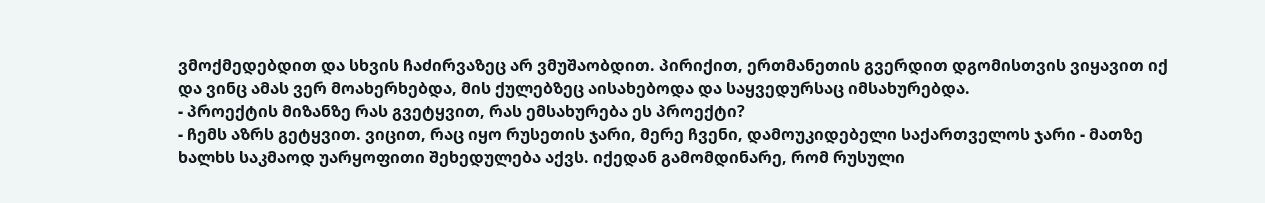ვმოქმედებდით და სხვის ჩაძირვაზეც არ ვმუშაობდით. პირიქით, ერთმანეთის გვერდით დგომისთვის ვიყავით იქ და ვინც ამას ვერ მოახერხებდა, მის ქულებზეც აისახებოდა და საყვედურსაც იმსახურებდა.
- პროექტის მიზანზე რას გვეტყვით, რას ემსახურება ეს პროექტი?
- ჩემს აზრს გეტყვით. ვიცით, რაც იყო რუსეთის ჯარი, მერე ჩვენი, დამოუკიდებელი საქართველოს ჯარი - მათზე ხალხს საკმაოდ უარყოფითი შეხედულება აქვს. იქედან გამომდინარე, რომ რუსული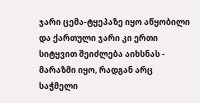ჯარი ცემა-ტყეპაზე იყო აწყობილი და ქართული ჯარი კი ერთი სიტყვით შეიძლება აიხსნას - მარაზმი იყო, რადგან არც საჭმელი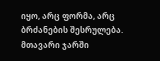იყო, არც ფორმა, არც ბრძანების შესრულება. მთავარი ჯარში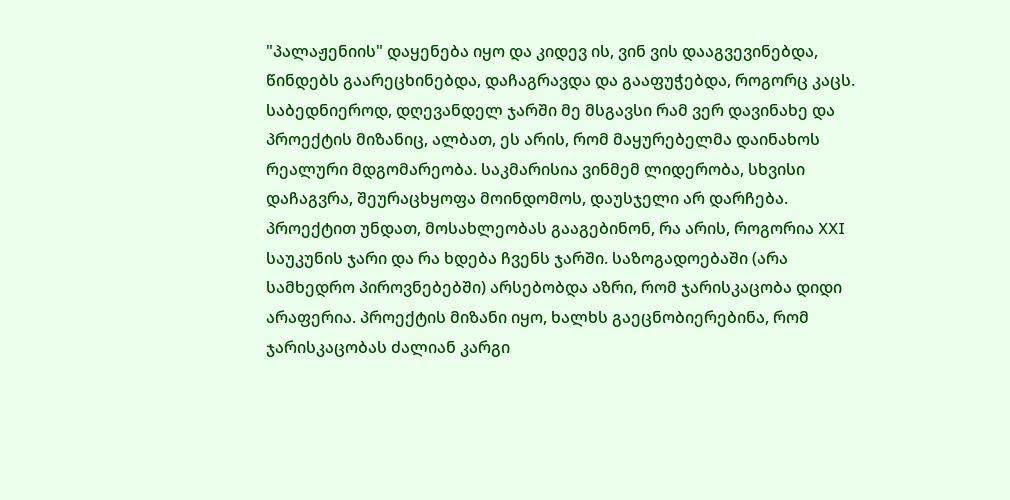"პალაჟენიის" დაყენება იყო და კიდევ ის, ვინ ვის დააგვევინებდა, წინდებს გაარეცხინებდა, დაჩაგრავდა და გააფუჭებდა, როგორც კაცს. საბედნიეროდ, დღევანდელ ჯარში მე მსგავსი რამ ვერ დავინახე და პროექტის მიზანიც, ალბათ, ეს არის, რომ მაყურებელმა დაინახოს რეალური მდგომარეობა. საკმარისია ვინმემ ლიდერობა, სხვისი დაჩაგვრა, შეურაცხყოფა მოინდომოს, დაუსჯელი არ დარჩება. პროექტით უნდათ, მოსახლეობას გააგებინონ, რა არის, როგორია XXI საუკუნის ჯარი და რა ხდება ჩვენს ჯარში. საზოგადოებაში (არა სამხედრო პიროვნებებში) არსებობდა აზრი, რომ ჯარისკაცობა დიდი არაფერია. პროექტის მიზანი იყო, ხალხს გაეცნობიერებინა, რომ ჯარისკაცობას ძალიან კარგი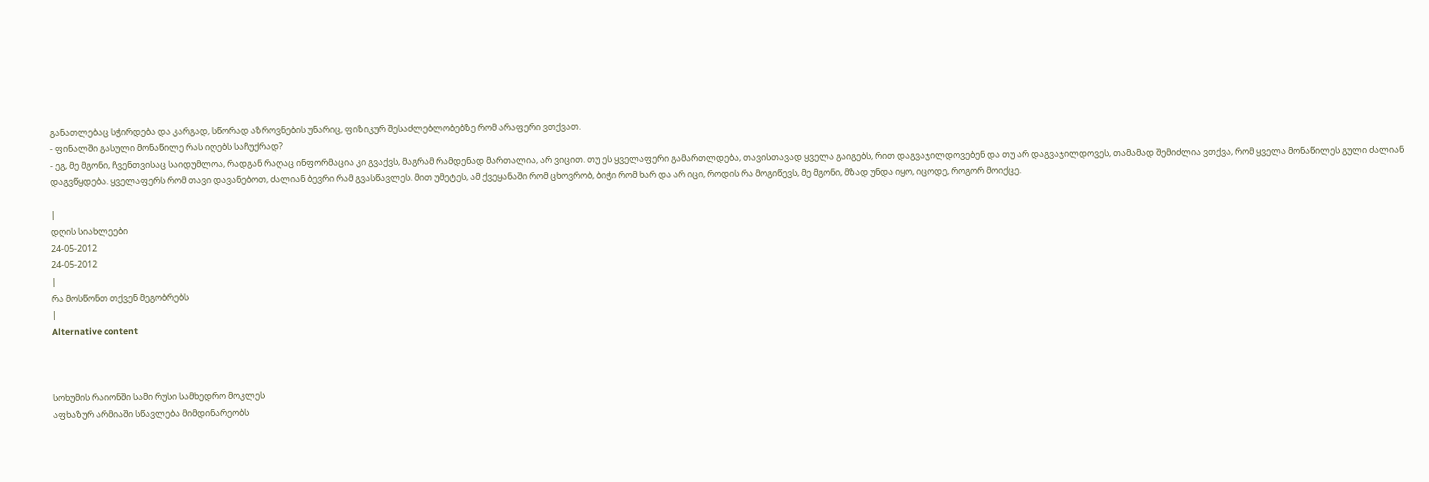განათლებაც სჭირდება და კარგად, სწორად აზროვნების უნარიც, ფიზიკურ შესაძლებლობებზე რომ არაფერი ვთქვათ.
- ფინალში გასული მონაწილე რას იღებს საჩუქრად?
- ეგ, მე მგონი, ჩვენთვისაც საიდუმლოა, რადგან რაღაც ინფორმაცია კი გვაქვს, მაგრამ რამდენად მართალია, არ ვიცით. თუ ეს ყველაფერი გამართლდება, თავისთავად ყველა გაიგებს, რით დაგვაჯილდოვებენ და თუ არ დაგვაჯილდოვეს, თამამად შემიძლია ვთქვა, რომ ყველა მონაწილეს გული ძალიან დაგვწყდება. ყველაფერს რომ თავი დავანებოთ, ძალიან ბევრი რამ გვასწავლეს. მით უმეტეს, ამ ქვეყანაში რომ ცხოვრობ, ბიჭი რომ ხარ და არ იცი, როდის რა მოგიწევს, მე მგონი, მზად უნდა იყო, იცოდე, როგორ მოიქცე.

|
დღის სიახლეები
24-05-2012
24-05-2012
|
რა მოსწონთ თქვენ მეგობრებს
|
Alternative content



სოხუმის რაიონში სამი რუსი სამხედრო მოკლეს
აფხაზურ არმიაში სწავლება მიმდინარეობს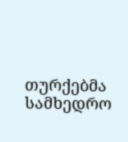თურქებმა სამხედრო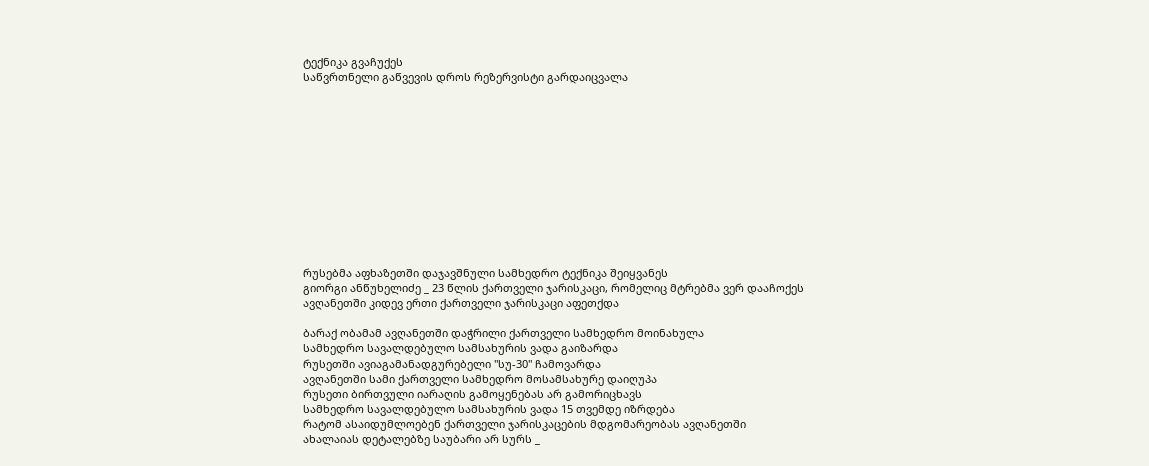ტექნიკა გვაჩუქეს
საწვრთნელი გაწვევის დროს რეზერვისტი გარდაიცვალა












რუსებმა აფხაზეთში დაჯავშნული სამხედრო ტექნიკა შეიყვანეს
გიორგი ანწუხელიძე _ 23 წლის ქართველი ჯარისკაცი, რომელიც მტრებმა ვერ დააჩოქეს
ავღანეთში კიდევ ერთი ქართველი ჯარისკაცი აფეთქდა

ბარაქ ობამამ ავღანეთში დაჭრილი ქართველი სამხედრო მოინახულა
სამხედრო სავალდებულო სამსახურის ვადა გაიზარდა
რუსეთში ავიაგამანადგურებელი "სუ-30" ჩამოვარდა
ავღანეთში სამი ქართველი სამხედრო მოსამსახურე დაიღუპა
რუსეთი ბირთვული იარაღის გამოყენებას არ გამორიცხავს
სამხედრო სავალდებულო სამსახურის ვადა 15 თვემდე იზრდება
რატომ ასაიდუმლოებენ ქართველი ჯარისკაცების მდგომარეობას ავღანეთში
ახალაიას დეტალებზე საუბარი არ სურს _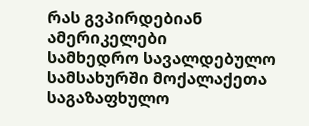რას გვპირდებიან ამერიკელები
სამხედრო სავალდებულო სამსახურში მოქალაქეთა საგაზაფხულო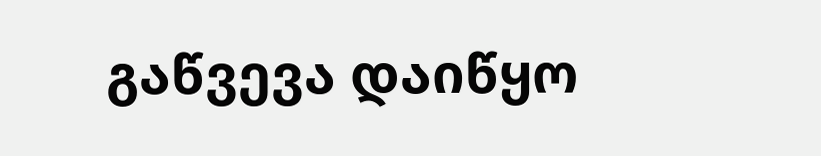გაწვევა დაიწყო